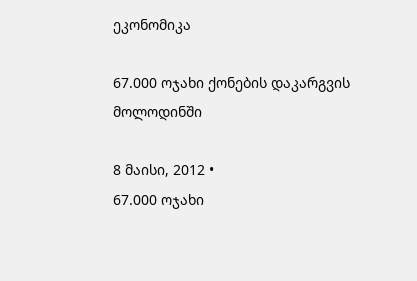ეკონომიკა

67.000 ოჯახი ქონების დაკარგვის მოლოდინში

8 მაისი, 2012 •
67.000 ოჯახი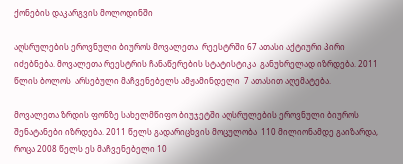ქონების დაკარგვის მოლოდინში

აღსრულების ეროვნული ბიუროს მოვალეთა  რეესტრში 67 ათასი აქტიური პირი იძებნება. მოვალეთა რეესტრის ჩანაწერების სტატისტიკა  განუხრელად იზრდება. 2011  წლის ბოლოს  არსებული მაჩვენებელს ამჟამინდელი  7 ათასით აღემატება.

მოვალეთა ზრდის ფონზე სახელმწიფო ბიუჯეტში აღსრულების ეროვნული ბიუროს შენატანები იზრდება. 2011 წელს გადარიცხვის მოცულობა  110 მილიონამდე გაიზარდა, როცა 2008 წელს ეს მაჩვენებელი 10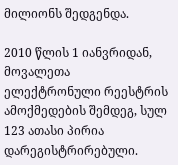მილიონს შედგენდა.

2010 წლის 1 იანვრიდან,  მოვალეთა ელექტრონული რეესტრის ამოქმედების შემდეგ, სულ 123 ათასი პირია დარეგისტრირებული.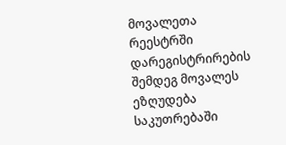მოვალეთა რეესტრში დარეგისტრირების შემდეგ მოვალეს  ეზღუდება საკუთრებაში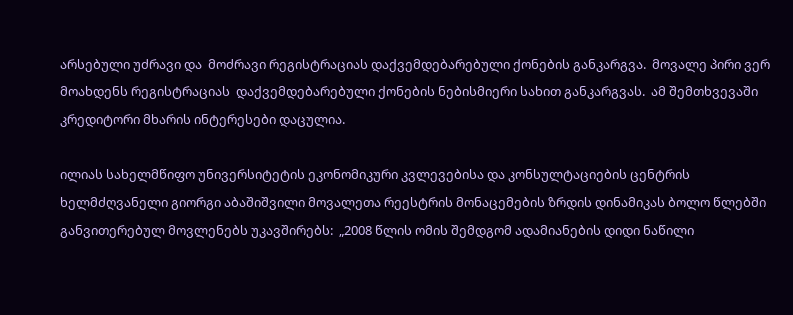არსებული უძრავი და  მოძრავი რეგისტრაციას დაქვემდებარებული ქონების განკარგვა.  მოვალე პირი ვერ მოახდენს რეგისტრაციას  დაქვემდებარებული ქონების ნებისმიერი სახით განკარგვას.  ამ შემთხვევაში კრედიტორი მხარის ინტერესები დაცულია.

ილიას სახელმწიფო უნივერსიტეტის ეკონომიკური კვლევებისა და კონსულტაციების ცენტრის ხელმძღვანელი გიორგი აბაშიშვილი მოვალეთა რეესტრის მონაცემების ზრდის დინამიკას ბოლო წლებში განვითერებულ მოვლენებს უკავშირებს:  „2008 წლის ომის შემდგომ ადამიანების დიდი ნაწილი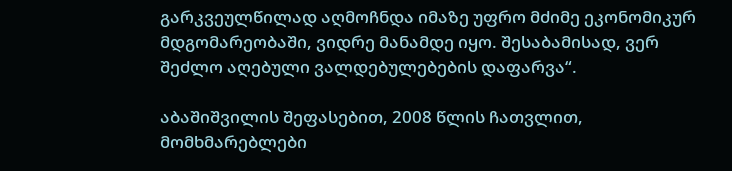გარკვეულწილად აღმოჩნდა იმაზე უფრო მძიმე ეკონომიკურ მდგომარეობაში, ვიდრე მანამდე იყო. შესაბამისად, ვერ შეძლო აღებული ვალდებულებების დაფარვა“.

აბაშიშვილის შეფასებით, 2008 წლის ჩათვლით, მომხმარებლები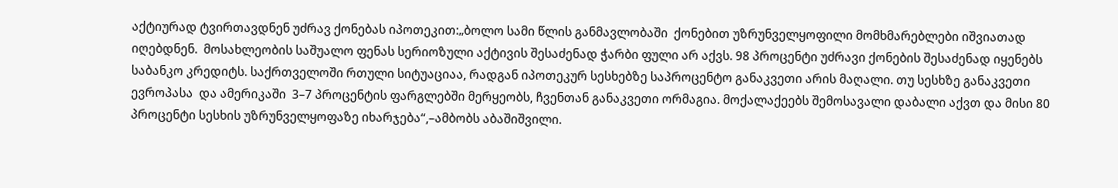აქტიურად ტვირთავდნენ უძრავ ქონებას იპოთეკით:„ბოლო სამი წლის განმავლობაში  ქონებით უზრუნველყოფილი მომხმარებლები იშვიათად იღებდნენ.  მოსახლეობის საშუალო ფენას სერიოზული აქტივის შესაძენად ჭარბი ფული არ აქვს. 98 პროცენტი უძრავი ქონების შესაძენად იყენებს საბანკო კრედიტს. საქრთველოში რთული სიტუაციაა, რადგან იპოთეკურ სესხებზე საპროცენტო განაკვეთი არის მაღალი. თუ სესხზე განაკვეთი ევროპასა  და ამერიკაში  3–7 პროცენტის ფარგლებში მერყეობს, ჩვენთან განაკვეთი ორმაგია. მოქალაქეებს შემოსავალი დაბალი აქვთ და მისი 80 პროცენტი სესხის უზრუნველყოფაზე იხარჯება“,–ამბობს აბაშიშვილი.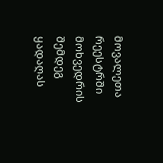მოვალეთა რეესტრში მოხვედრის შემდეგ  ყადაღას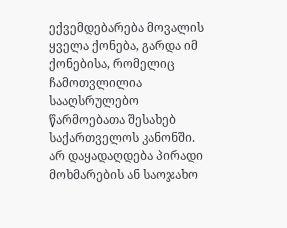ექვემდებარება მოვალის ყველა ქონება, გარდა იმ ქონებისა, რომელიც ჩამოთვლილია სააღსრულებო წარმოებათა შესახებ საქართველოს კანონში. არ დაყადაღდება პირადი მოხმარების ან საოჯახო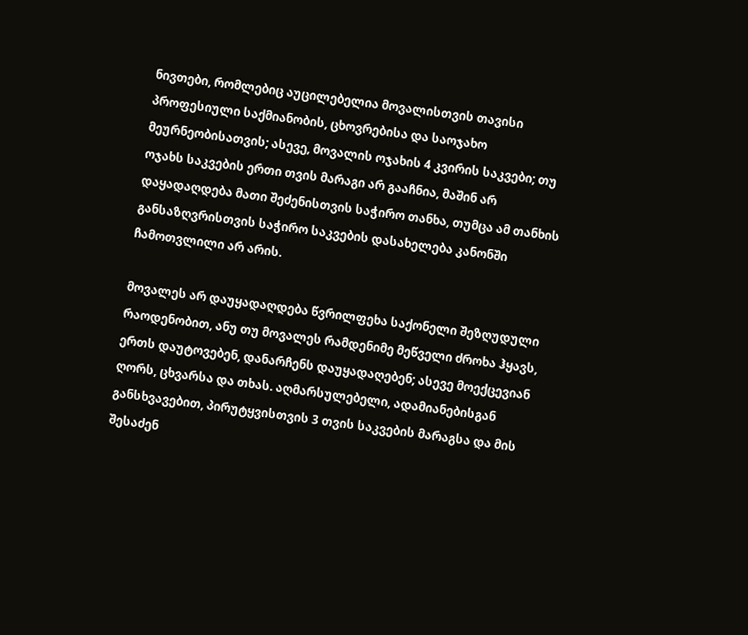ნივთები, რომლებიც აუცილებელია მოვალისთვის თავისი პროფესიული საქმიანობის, ცხოვრებისა და საოჯახო მეურნეობისათვის; ასევე, მოვალის ოჯახის 4 კვირის საკვები; თუ ოჯახს საკვების ერთი თვის მარაგი არ გააჩნია, მაშინ არ დაყადაღდება მათი შეძენისთვის საჭირო თანხა, თუმცა ამ თანხის განსაზღვრისთვის საჭირო საკვების დასახელება კანონში ჩამოთვლილი არ არის.

მოვალეს არ დაუყადაღდება წვრილფეხა საქონელი შეზღუდული რაოდენობით, ანუ თუ მოვალეს რამდენიმე მეწველი ძროხა ჰყავს, ერთს დაუტოვებენ, დანარჩენს დაუყადაღებენ; ასევე მოექცევიან ღორს, ცხვარსა და თხას. აღმარსულებელი, ადამიანებისგან განსხვავებით, პირუტყვისთვის 3 თვის საკვების მარაგსა და მის შესაძენ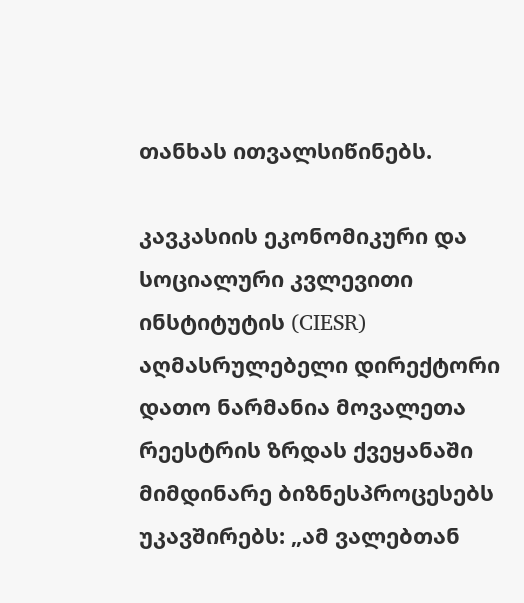თანხას ითვალსიწინებს.

კავკასიის ეკონომიკური და სოციალური კვლევითი ინსტიტუტის (CIESR) აღმასრულებელი დირექტორი დათო ნარმანია მოვალეთა რეესტრის ზრდას ქვეყანაში მიმდინარე ბიზნესპროცესებს უკავშირებს: „ამ ვალებთან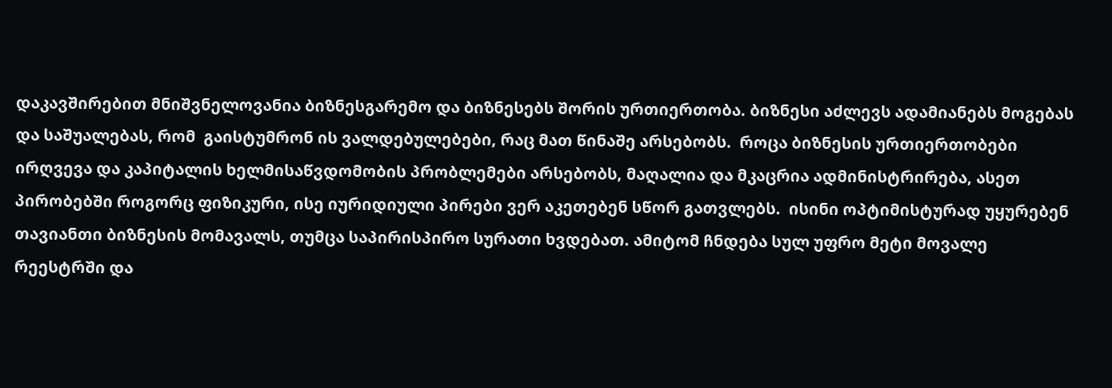დაკავშირებით მნიშვნელოვანია ბიზნესგარემო და ბიზნესებს შორის ურთიერთობა. ბიზნესი აძლევს ადამიანებს მოგებას და საშუალებას, რომ  გაისტუმრონ ის ვალდებულებები, რაც მათ წინაშე არსებობს.  როცა ბიზნესის ურთიერთობები ირღვევა და კაპიტალის ხელმისაწვდომობის პრობლემები არსებობს, მაღალია და მკაცრია ადმინისტრირება, ასეთ პირობებში როგორც ფიზიკური, ისე იურიდიული პირები ვერ აკეთებენ სწორ გათვლებს.  ისინი ოპტიმისტურად უყურებენ თავიანთი ბიზნესის მომავალს, თუმცა საპირისპირო სურათი ხვდებათ. ამიტომ ჩნდება სულ უფრო მეტი მოვალე  რეესტრში და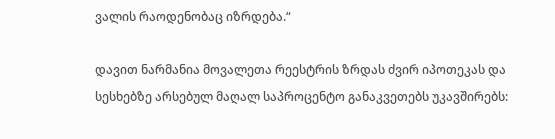ვალის რაოდენობაც იზრდება.“

დავით ნარმანია მოვალეთა რეესტრის ზრდას ძვირ იპოთეკას და სესხებზე არსებულ მაღალ საპროცენტო განაკვეთებს უკავშირებს: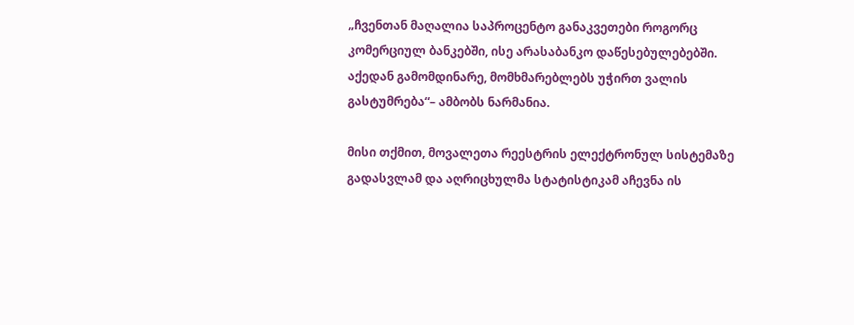„ჩვენთან მაღალია საპროცენტო განაკვეთები როგორც კომერციულ ბანკებში, ისე არასაბანკო დაწესებულებებში.  აქედან გამომდინარე, მომხმარებლებს უჭირთ ვალის გასტუმრება“– ამბობს ნარმანია.

მისი თქმით, მოვალეთა რეესტრის ელექტრონულ სისტემაზე გადასვლამ და აღრიცხულმა სტატისტიკამ აჩევნა ის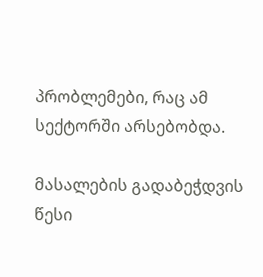პრობლემები, რაც ამ სექტორში არსებობდა.

მასალების გადაბეჭდვის წესი